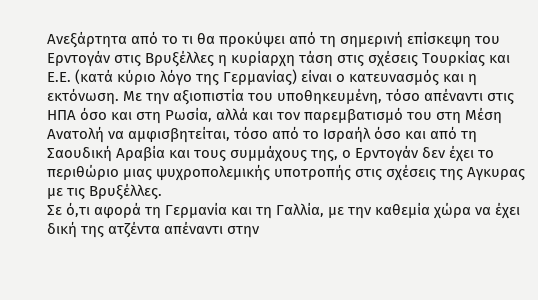Ανεξάρτητα από το τι θα προκύψει από τη σημερινή επίσκεψη του Ερντογάν στις Βρυξέλλες η κυρίαρχη τάση στις σχέσεις Τουρκίας και Ε.Ε. (κατά κύριο λόγο της Γερμανίας) είναι ο κατευνασμός και η εκτόνωση. Με την αξιοπιστία του υποθηκευμένη, τόσο απέναντι στις ΗΠΑ όσο και στη Ρωσία, αλλά και τον παρεμβατισμό του στη Μέση Ανατολή να αμφισβητείται, τόσο από το Ισραήλ όσο και από τη Σαουδική Αραβία και τους συμμάχους της, ο Ερντογάν δεν έχει το περιθώριο μιας ψυχροπολεμικής υποτροπής στις σχέσεις της Αγκυρας με τις Βρυξέλλες.
Σε ό,τι αφορά τη Γερμανία και τη Γαλλία, με την καθεμία χώρα να έχει δική της ατζέντα απέναντι στην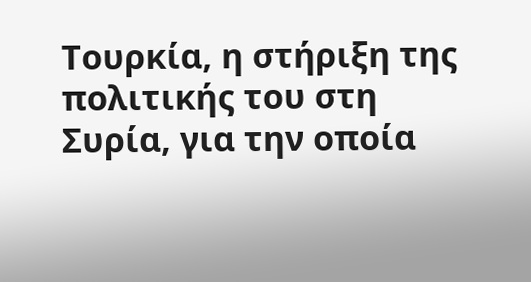Τουρκία, η στήριξη της πολιτικής του στη Συρία, για την οποία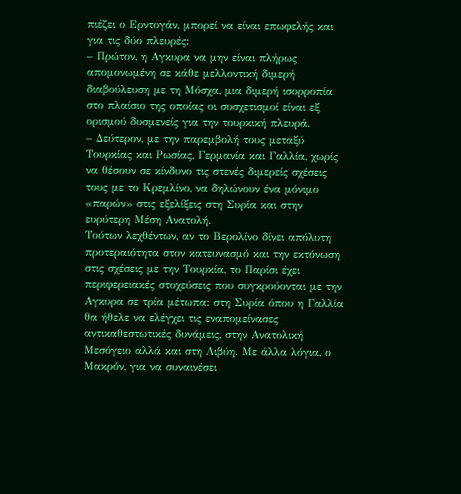πιέζει ο Ερντογάν, μπορεί να είναι επωφελής και για τις δύο πλευρές:
– Πρώτον, η Αγκυρα να μην είναι πλήρως απομονωμένη σε κάθε μελλοντική διμερή διαβούλευση με τη Μόσχα, μια διμερή ισορροπία στο πλαίσιο της οποίας οι συσχετισμοί είναι εξ ορισμού δυσμενείς για την τουρκική πλευρά.
– Δεύτερον, με την παρεμβολή τους μεταξύ Τουρκίας και Ρωσίας, Γερμανία και Γαλλία, χωρίς να θέσουν σε κίνδυνο τις στενές διμερείς σχέσεις τους με το Κρεμλίνο, να δηλώνουν ένα μόνιμο «παρών» στις εξελίξεις στη Συρία και στην ευρύτερη Μέση Ανατολή.
Τούτων λεχθέντων, αν το Βερολίνο δίνει απόλυτη προτεραιότητα στον κατευνασμό και την εκτόνωση στις σχέσεις με την Τουρκία, το Παρίσι έχει περιφερειακές στοχεύσεις που συγκρούονται με την Αγκυρα σε τρία μέτωπα: στη Συρία όπου η Γαλλία θα ήθελε να ελέγχει τις εναπομείνασες αντικαθεστωτικές δυνάμεις, στην Ανατολική Μεσόγειο αλλά και στη Λιβύη. Με άλλα λόγια, ο Μακρόν, για να συναινέσει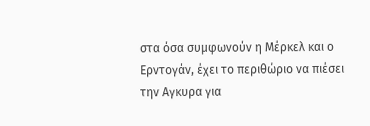στα όσα συμφωνούν η Μέρκελ και ο Ερντογάν, έχει το περιθώριο να πιέσει την Αγκυρα για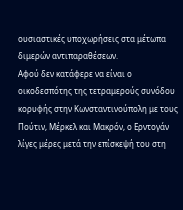ουσιαστικές υποχωρήσεις στα μέτωπα διμερών αντιπαραθέσεων.
Αφού δεν κατάφερε να είναι ο οικοδεσπότης της τετραμερούς συνόδου κορυφής στην Κωνσταντινούπολη με τους Πούτιν, Μέρκελ και Μακρόν, ο Ερντογάν λίγες μέρες μετά την επίσκεψή του στη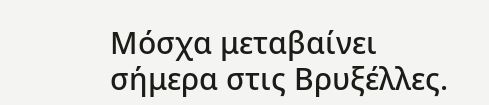Μόσχα μεταβαίνει σήμερα στις Βρυξέλλες.